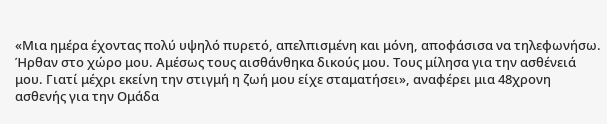«Μια ημέρα έχοντας πολύ υψηλό πυρετό, απελπισμένη και μόνη, αποφάσισα να τηλεφωνήσω. Ήρθαν στο χώρο μου. Αμέσως τους αισθάνθηκα δικούς μου. Τους μίλησα για την ασθένειά μου. Γιατί μέχρι εκείνη την στιγμή η ζωή μου είχε σταματήσει», αναφέρει μια 48χρονη ασθενής για την Ομάδα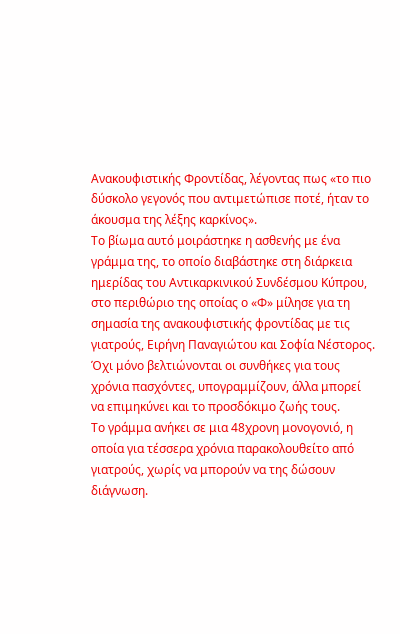Ανακουφιστικής Φροντίδας, λέγοντας πως «το πιο δύσκολο γεγονός που αντιμετώπισε ποτέ, ήταν το άκουσμα της λέξης καρκίνος».
Το βίωμα αυτό μοιράστηκε η ασθενής με ένα γράμμα της, το οποίο διαβάστηκε στη διάρκεια ημερίδας του Αντικαρκινικού Συνδέσμου Κύπρου, στο περιθώριο της οποίας ο «Φ» μίλησε για τη σημασία της ανακουφιστικής φροντίδας με τις γιατρούς, Ειρήνη Παναγιώτου και Σοφία Νέστορος. Όχι μόνο βελτιώνονται οι συνθήκες για τους χρόνια πασχόντες, υπογραμμίζουν, άλλα μπορεί να επιμηκύνει και το προσδόκιμο ζωής τους.
Το γράμμα ανήκει σε μια 48χρονη μονογονιό, η οποία για τέσσερα χρόνια παρακολουθείτο από γιατρούς, χωρίς να μπορούν να της δώσουν διάγνωση.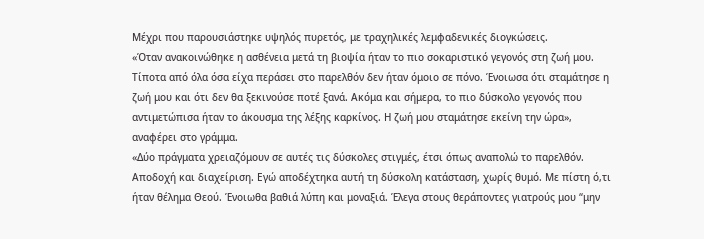Μέχρι που παρουσιάστηκε υψηλός πυρετός, με τραχηλικές λεμφαδενικές διογκώσεις.
«Όταν ανακοινώθηκε η ασθένεια μετά τη βιοψία ήταν το πιο σοκαριστικό γεγονός στη ζωή μου. Τίποτα από όλα όσα είχα περάσει στο παρελθόν δεν ήταν όμοιο σε πόνο. Ένοιωσα ότι σταμάτησε η ζωή μου και ότι δεν θα ξεκινούσε ποτέ ξανά. Ακόμα και σήμερα, το πιο δύσκολο γεγονός που αντιμετώπισα ήταν το άκουσμα της λέξης καρκίνος. Η ζωή μου σταμάτησε εκείνη την ώρα», αναφέρει στο γράμμα.
«Δύο πράγματα χρειαζόμουν σε αυτές τις δύσκολες στιγμές, έτσι όπως αναπολώ το παρελθόν. Αποδοχή και διαχείριση. Εγώ αποδέχτηκα αυτή τη δύσκολη κατάσταση, χωρίς θυμό. Με πίστη ό,τι ήταν θέλημα Θεού. Ένοιωθα βαθιά λύπη και μοναξιά. Έλεγα στους θεράποντες γιατρούς μου “μην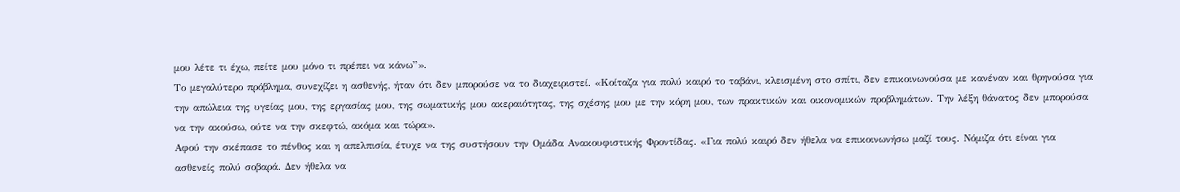μου λέτε τι έχω, πείτε μου μόνο τι πρέπει να κάνω”».
Το μεγαλύτερο πρόβλημα, συνεχίζει η ασθενής, ήταν ότι δεν μπορούσε να το διαχειριστεί. «Κοίταζα για πολύ καιρό το ταβάνι, κλεισμένη στο σπίτι, δεν επικοινωνούσα με κανέναν και θρηνούσα για την απώλεια της υγείας μου, της εργασίας μου, της σωματικής μου ακεραιότητας, της σχέσης μου με την κόρη μου, των πρακτικών και οικονομικών προβλημάτων. Την λέξη θάνατος δεν μπορούσα να την ακούσω, ούτε να την σκεφτώ, ακόμα και τώρα».
Αφού την σκέπασε το πένθος και η απελπισία, έτυχε να της συστήσουν την Ομάδα Ανακουφιστικής Φροντίδας. «Για πολύ καιρό δεν ήθελα να επικοινωνήσω μαζί τους. Νόμιζα ότι είναι για ασθενείς πολύ σοβαρά. Δεν ήθελα να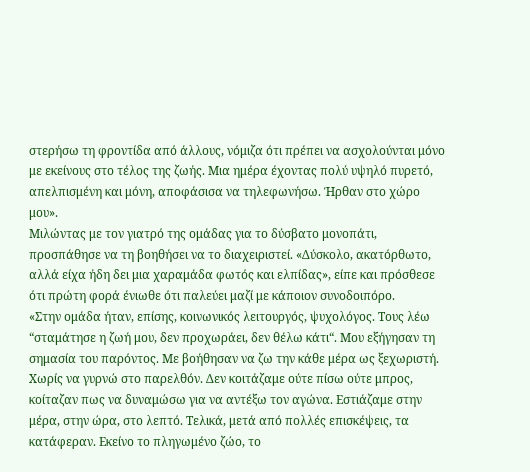στερήσω τη φροντίδα από άλλους, νόμιζα ότι πρέπει να ασχολούνται μόνο με εκείνους στο τέλος της ζωής. Μια ημέρα έχοντας πολύ υψηλό πυρετό, απελπισμένη και μόνη, αποφάσισα να τηλεφωνήσω. Ήρθαν στο χώρο μου».
Μιλώντας με τον γιατρό της ομάδας για το δύσβατο μονοπάτι, προσπάθησε να τη βοηθήσει να το διαχειριστεί. «Δύσκολο, ακατόρθωτο, αλλά είχα ήδη δει μια χαραμάδα φωτός και ελπίδας», είπε και πρόσθεσε ότι πρώτη φορά ένιωθε ότι παλεύει μαζί με κάποιον συνοδοιπόρο.
«Στην ομάδα ήταν, επίσης, κοινωνικός λειτουργός, ψυχολόγος. Τους λέω “σταμάτησε η ζωή μου, δεν προχωράει, δεν θέλω κάτι“. Μου εξήγησαν τη σημασία του παρόντος. Με βοήθησαν να ζω την κάθε μέρα ως ξεχωριστή. Χωρίς να γυρνώ στο παρελθόν. Δεν κοιτάζαμε ούτε πίσω ούτε μπρος, κοίταζαν πως να δυναμώσω για να αντέξω τον αγώνα. Εστιάζαμε στην μέρα, στην ώρα, στο λεπτό. Τελικά, μετά από πολλές επισκέψεις, τα κατάφεραν. Εκείνο το πληγωμένο ζώο, το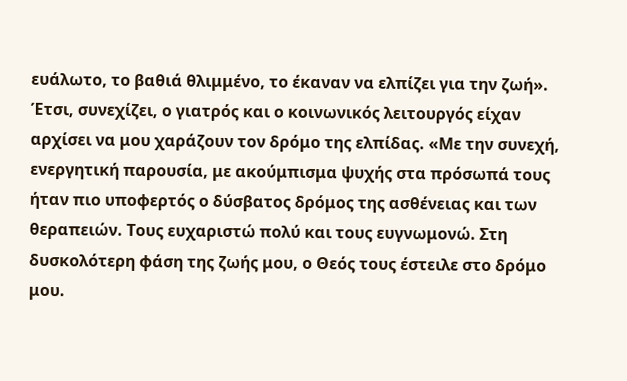ευάλωτο, το βαθιά θλιμμένο, το έκαναν να ελπίζει για την ζωή».
Έτσι, συνεχίζει, ο γιατρός και ο κοινωνικός λειτουργός είχαν αρχίσει να μου χαράζουν τον δρόμο της ελπίδας. «Με την συνεχή, ενεργητική παρουσία, με ακούμπισμα ψυχής στα πρόσωπά τους ήταν πιο υποφερτός ο δύσβατος δρόμος της ασθένειας και των θεραπειών. Τους ευχαριστώ πολύ και τους ευγνωμονώ. Στη δυσκολότερη φάση της ζωής μου, ο Θεός τους έστειλε στο δρόμο μου.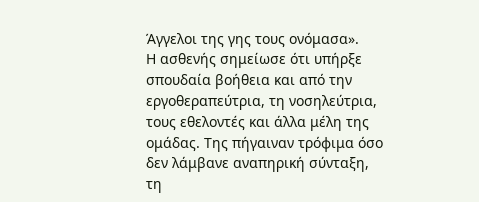Άγγελοι της γης τους ονόμασα».
Η ασθενής σημείωσε ότι υπήρξε σπουδαία βοήθεια και από την εργοθεραπεύτρια, τη νοσηλεύτρια, τους εθελοντές και άλλα μέλη της ομάδας. Της πήγαιναν τρόφιμα όσο δεν λάμβανε αναπηρική σύνταξη, τη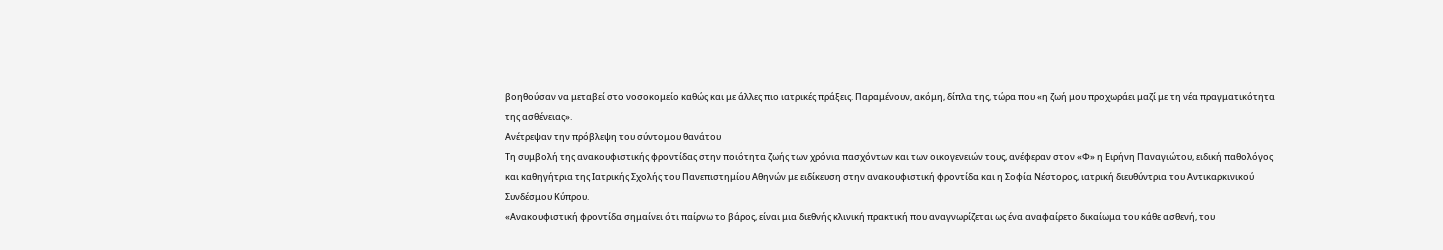βοηθούσαν να μεταβεί στο νοσοκομείο καθώς και με άλλες πιο ιατρικές πράξεις. Παραμένουν, ακόμη, δίπλα της, τώρα που «η ζωή μου προχωράει μαζί με τη νέα πραγματικότητα της ασθένειας».
Ανέτρεψαν την πρόβλεψη του σύντομου θανάτου
Τη συμβολή της ανακουφιστικής φροντίδας στην ποιότητα ζωής των χρόνια πασχόντων και των οικογενειών τους, ανέφεραν στον «Φ» η Ειρήνη Παναγιώτου, ειδική παθολόγος και καθηγήτρια της Ιατρικής Σχολής του Πανεπιστημίου Αθηνών με ειδίκευση στην ανακουφιστική φροντίδα και η Σοφία Νέστορος, ιατρική διευθύντρια του Αντικαρκινικού Συνδέσμου Κύπρου.
«Ανακουφιστική φροντίδα σημαίνει ότι παίρνω το βάρος, είναι μια διεθνής κλινική πρακτική που αναγνωρίζεται ως ένα αναφαίρετο δικαίωμα του κάθε ασθενή, του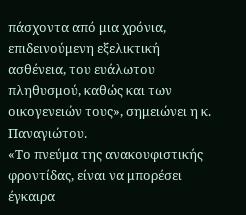πάσχοντα από μια χρόνια, επιδεινούμενη εξελικτική ασθένεια, του ευάλωτου πληθυσμού, καθώς και των οικογενειών τους», σημειώνει η κ. Παναγιώτου.
«Το πνεύμα της ανακουφιστικής φροντίδας, είναι να μπορέσει έγκαιρα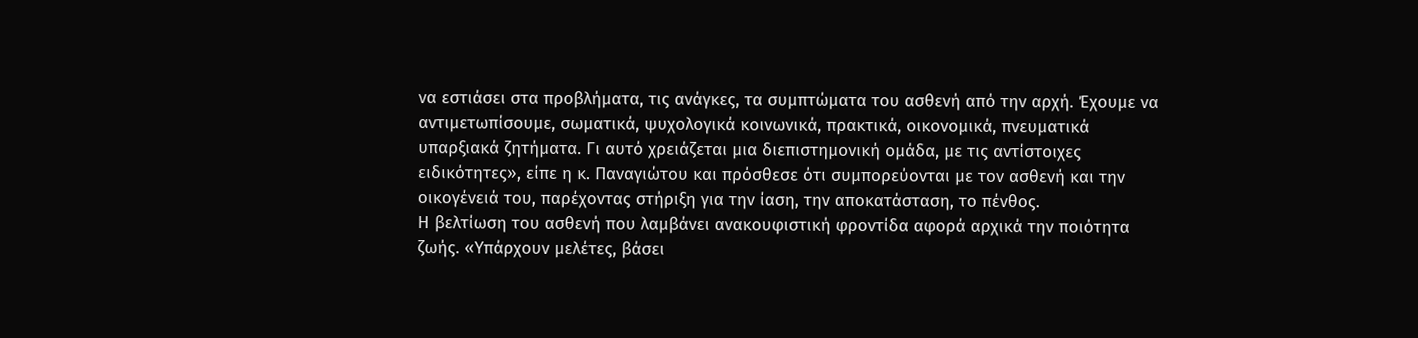να εστιάσει στα προβλήματα, τις ανάγκες, τα συμπτώματα του ασθενή από την αρχή. Έχουμε να αντιμετωπίσουμε, σωματικά, ψυχολογικά κοινωνικά, πρακτικά, οικονομικά, πνευματικά υπαρξιακά ζητήματα. Γι αυτό χρειάζεται μια διεπιστημονική ομάδα, με τις αντίστοιχες ειδικότητες», είπε η κ. Παναγιώτου και πρόσθεσε ότι συμπορεύονται με τον ασθενή και την οικογένειά του, παρέχοντας στήριξη για την ίαση, την αποκατάσταση, το πένθος.
Η βελτίωση του ασθενή που λαμβάνει ανακουφιστική φροντίδα αφορά αρχικά την ποιότητα ζωής. «Υπάρχουν μελέτες, βάσει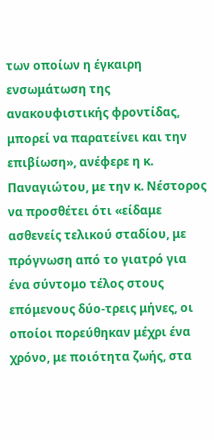των οποίων η έγκαιρη ενσωμάτωση της ανακουφιστικής φροντίδας, μπορεί να παρατείνει και την επιβίωση», ανέφερε η κ. Παναγιώτου, με την κ. Νέστορος να προσθέτει ότι «είδαμε ασθενείς τελικού σταδίου, με πρόγνωση από το γιατρό για ένα σύντομο τέλος στους επόμενους δύο-τρεις μήνες, οι οποίοι πορεύθηκαν μέχρι ένα χρόνο, με ποιότητα ζωής, στα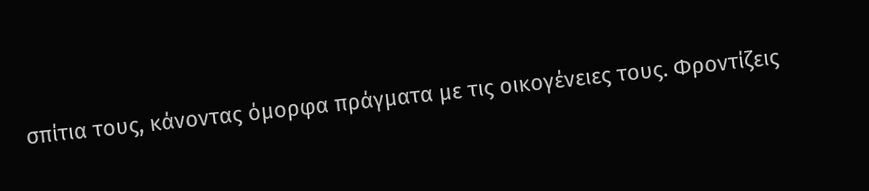σπίτια τους, κάνοντας όμορφα πράγματα με τις οικογένειες τους. Φροντίζεις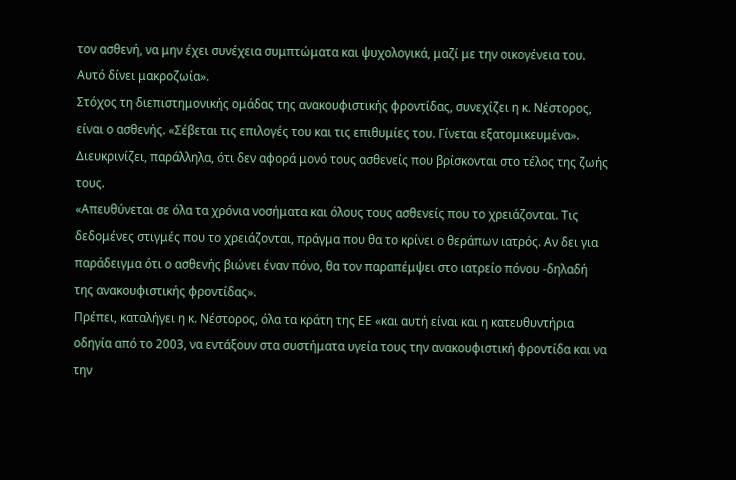τον ασθενή, να μην έχει συνέχεια συμπτώματα και ψυχολογικά, μαζί με την οικογένεια του. Αυτό δίνει μακροζωία».
Στόχος τη διεπιστημονικής ομάδας της ανακουφιστικής φροντίδας, συνεχίζει η κ. Νέστορος, είναι ο ασθενής. «Σέβεται τις επιλογές του και τις επιθυμίες του. Γίνεται εξατομικευμένα». Διευκρινίζει, παράλληλα, ότι δεν αφορά μονό τους ασθενείς που βρίσκονται στο τέλος της ζωής τους.
«Απευθύνεται σε όλα τα χρόνια νοσήματα και όλους τους ασθενείς που το χρειάζονται. Τις δεδομένες στιγμές που το χρειάζονται, πράγμα που θα το κρίνει ο θεράπων ιατρός. Αν δει για παράδειγμα ότι ο ασθενής βιώνει έναν πόνο, θα τον παραπέμψει στο ιατρείο πόνου -δηλαδή της ανακουφιστικής φροντίδας».
Πρέπει, καταλήγει η κ. Νέστορος, όλα τα κράτη της ΕΕ «και αυτή είναι και η κατευθυντήρια οδηγία από το 2003, να εντάξουν στα συστήματα υγεία τους την ανακουφιστική φροντίδα και να την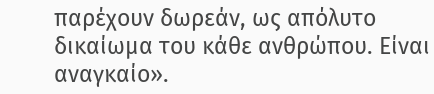παρέχουν δωρεάν, ως απόλυτο δικαίωμα του κάθε ανθρώπου. Είναι αναγκαίο».